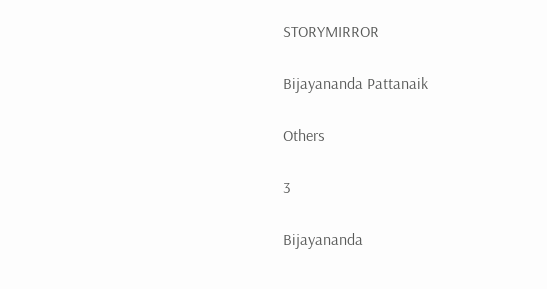STORYMIRROR

Bijayananda Pattanaik

Others

3

Bijayananda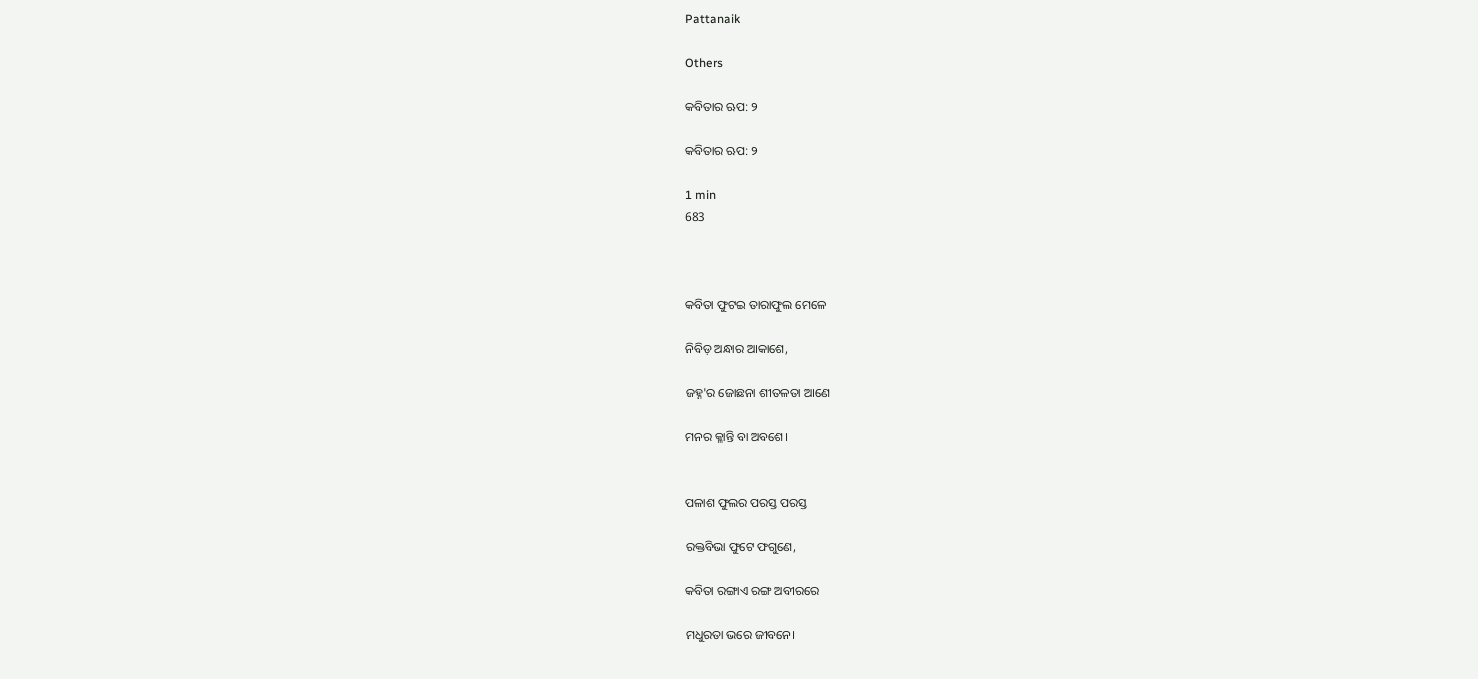Pattanaik

Others

କବିତାର ଋପ: ୨

କବିତାର ଋପ: ୨

1 min
683



କବିତା ଫୁଟଇ ତାରାଫୁଲ ମେଳେ

ନିବିଡ଼ ଅନ୍ଧାର ଆକାଶେ,

ଜହ୍ନ'ର ଜୋଛନା ଶୀତଳତା ଆଣେ

ମନର କ୍ଳାନ୍ତି ବା ଅବଶେ।


ପଳାଶ ଫୁଲର ପରସ୍ତ ପରସ୍ତ

ରକ୍ତବିଭା ଫୁଟେ ଫଗୁଣେ,

କବିତା ରଙ୍ଗାଏ ରଙ୍ଗ ଅବୀରରେ

ମଧୁରତା ଭରେ ଜୀବନେ।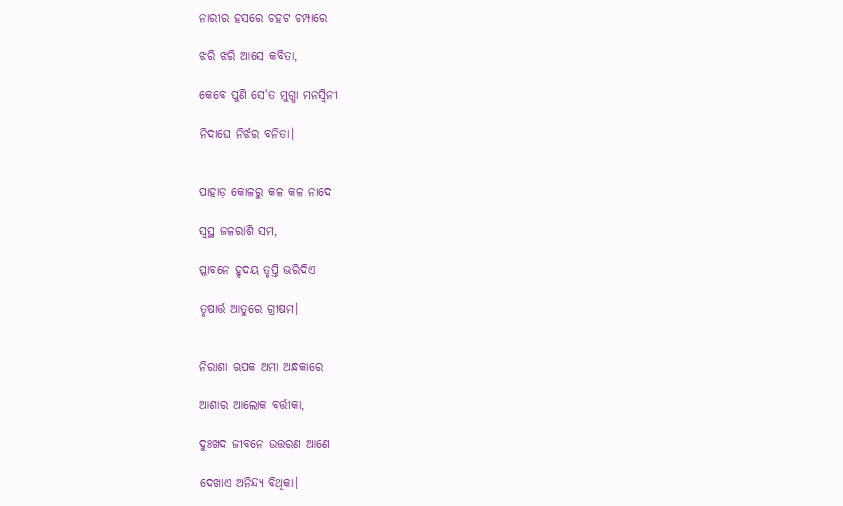ନାରୀର ହସରେ ଚହଟ ଚମ୍ପାରେ

ଝରି ଝରି ଆସେ କବିତା,

କେବେ ପୁଣି ସେ'ତ ମୁଗ୍ଧା ମନସ୍ବିନୀ

ନିଦାଘେ ନିର୍ଝର ବନିତା।


ପାହାଡ଼ କୋଳରୁ କଳ କଳ ନାଦେ

ସ୍ବସ୍ଥ ଜଳରାଶି ସମ,

ପ୍ଳାବନେ ହୃଦୟ ତୃପ୍ତି ଭରିଦିଏ

ତୃଷାର୍ତ୍ତ ଆତୁରେ ଗ୍ରୀଷମ।


ନିରାଶା ଋପକ ଅମା ଅନ୍ଧକାରେ

ଆଶାର ଆଲୋକ ବର୍ତ୍ତୀକା,

ଦୁଃଖଦ ଜୀବନେ ଉତ୍ତରଣ ଆଣେ

ଦେଖାଏ ଅନିନ୍ଦ୍ୟ ବିଥିକା।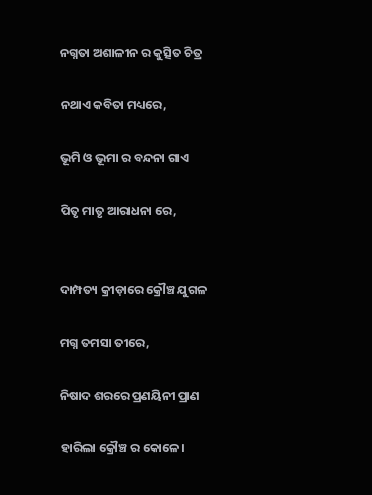ନଗ୍ନତା ଅଶାଳୀନ ର କୁତ୍ସିତ ଚିତ୍ର

ନଥାଏ କବିତା ମଧ୍ୟରେ,

ଭୂମି ଓ ଭୂମା ର ବନ୍ଦନା ଗାଏ

ପିତୃ ମାତୃ ଆରାଧନା ରେ,


ଦାମ୍ପତ୍ୟ କ୍ରୀଡ଼ାରେ କ୍ରୌଞ୍ଚ ଯୁଗଳ

ମଗ୍ନ ତମସା ତୀରେ,

ନିଷାଦ ଶରରେ ପ୍ରଣୟିନୀ ପ୍ରାଣ

ହାରିଲା କ୍ରୌଞ୍ଚ ର କୋଳେ।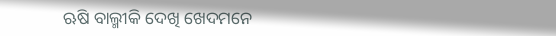ଋଷି ବାଲ୍ମୀକି ଦେଖି ଖେଦମନେ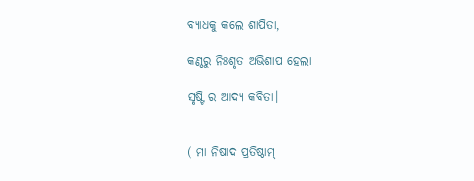ବ୍ୟାଧକୁ କଲେ ଶାପିତା,

କଣ୍ଠରୁ ନିଃଶୃତ ଅଭିଶାପ ହେଲା

ସୃଷ୍ଟି ର ଆଦ୍ୟ କବିତା।


( ମା ନିଷାଦ ପ୍ରତିଷ୍ଠାମ୍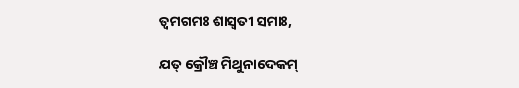ତ୍ବମଗମଃ ଶାସ୍ଵତୀ ସମାଃ,

ଯତ୍ କ୍ରୌଞ୍ଚ ମିଥୁନାଦେକମ୍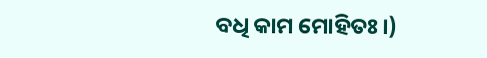ବଧି କାମ ମୋହିତଃ।)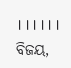।।।।।। ବିଜୟ,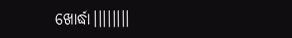ଖୋର୍ଦ୍ଧା।।।।।।।।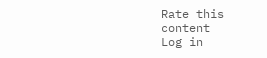Rate this content
Log in